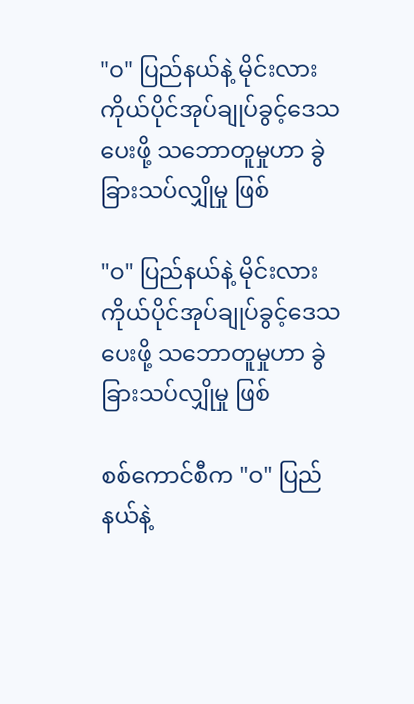"ဝ" ပြည်နယ်နဲ့ မိုင်းလား ကိုယ်ပိုင်အုပ်ချုပ်ခွင့်ဒေသ ပေးဖို့ သဘောတူမှုဟာ ခွဲခြားသပ်လျှိုမှု ဖြစ်

"ဝ" ပြည်နယ်နဲ့ မိုင်းလား ကိုယ်ပိုင်အုပ်ချုပ်ခွင့်ဒေသ ပေးဖို့ သဘောတူမှုဟာ ခွဲခြားသပ်လျှိုမှု ဖြစ်

စစ်ကောင်စီက "ဝ" ပြည်နယ်နဲ့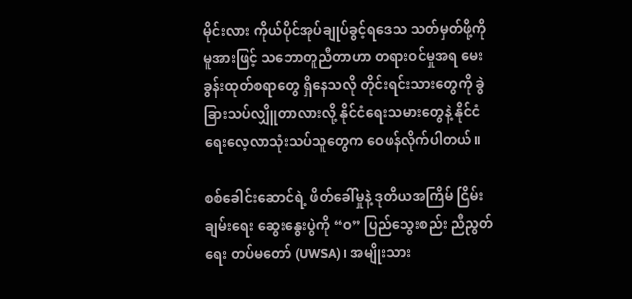မိုင်းလား ကိုယ်ပိုင်အုပ်ချုပ်ခွင့်ရဒေသ သတ်မှတ်ဖို့ကို မူအားဖြင့် သဘောတူညီတာဟာ တရားဝင်မှုအရ မေးခွန်းထုတ်စရာတွေ ရှိနေသလို တိုင်းရင်းသားတွေကို ခွဲခြားသပ်လျှိူတာလားလို့ နိုင်ငံရေးသမားတွေနဲ့ နိုင်ငံရေးလေ့လာသုံးသပ်သူတွေက ဝေဖန်လိုက်ပါတယ်။

စစ်ခေါင်းဆောင်ရဲ့ ဖိတ်ခေါ်မှုနဲ့ ဒုတိယအကြိမ် ငြိမ်းချမ်းရေး ဆွေးနွေးပွဲကို “ဝ” ပြည်သွေးစည်း ညီညွတ်ရေး တပ်မတော် (UWSA)၊ အမျိုးသား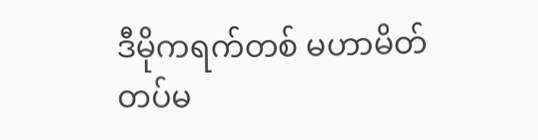ဒီမိုကရက်တစ် မဟာမိတ်တပ်မ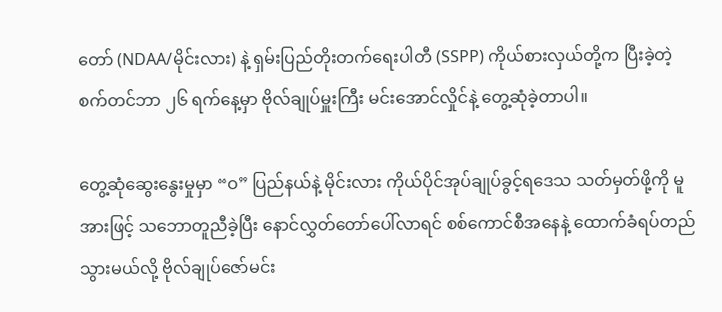တော် (NDAA/မိုင်းလား) နဲ့ ရှမ်းပြည်တိုးတက်ရေးပါတီ (SSPP) ကိုယ်စားလှယ်တို့က ပြီးခဲ့တဲ့ စက်တင်ဘာ ၂၆ ရက်နေ့မှာ ဗိုလ်ချုပ်မှူးကြီး မင်းအောင်လှိုင်နဲ့ တွေ့ဆုံခဲ့တာပါ။

တွေ့ဆုံဆွေးနွေးမှုမှာ “ဝ” ပြည်နယ်နဲ့ မိုင်းလား ကိုယ်ပိုင်အုပ်ချုပ်ခွင့်ရဒေသ သတ်မှတ်ဖို့ကို မူအားဖြင့် သဘောတူညီခဲ့ပြီး နောင်လွှတ်တော်ပေါ်လာရင် စစ်ကောင်စီအနေနဲ့ ထောက်ခံရပ်တည်သွားမယ်လို့ ဗိုလ်ချုပ်ဇော်မင်း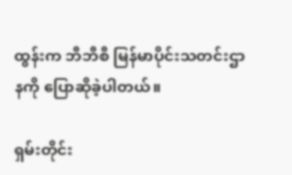ထွန်းက ဘီဘီစီ မြန်မာပိုင်းသတင်းဌာနကို ပြောဆိုခဲ့ပါတယ်။

ရှမ်းတိုင်း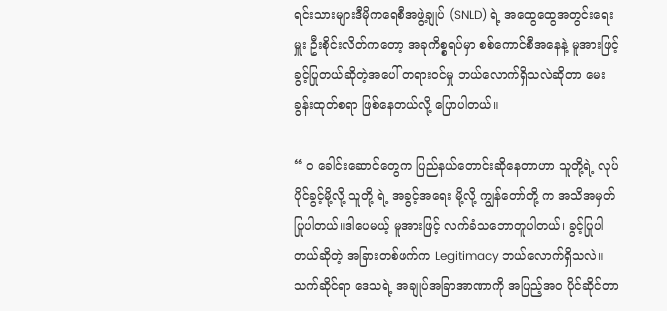ရင်းသားများဒီမိုကရေစီအဖွဲ့ချုပ် (SNLD) ရဲ့ အထွေထွေအတွင်းရေးမှူး ဦးစိုင်းလိတ်ကတော့ အခုကိစ္စရပ်မှာ စစ်ကောင်စီအနေနဲ့ မူအားဖြင့် ခွင့်ပြုတယ်ဆိုတဲ့အပေါ် တရားဝင်မှု ဘယ်လောက်ရှိသလဲဆိုတာ မေးခွန်းထုတ်စရာ ဖြစ်နေတယ်လို့ ပြောပါတယ်။

“ ဝ ခေါင်းဆောင်တွေက ပြည်နယ်တောင်းဆိုနေတာဟာ သူတို့ရဲ့ လုပ်ပိုင်ခွင့်မို့လို့ သူတို့ ရဲ့ အခွင့်အရေး မို့လို့ ကျွန်တော်တို့ က အသိအမှတ်ပြုပါတယ်။ဒါပေမယ့် မူအားဖြင့် လက်ခံသဘောတူပါတယ်၊ ခွင့်ပြုပါတယ်ဆိုတဲ့ အခြားတစ်ဖက်က Legitimacy ဘယ်လောက်ရှိသလဲ။ သက်ဆိုင်ရာ ဒေသရဲ့ အချုပ်အခြာအာဏာကို အပြည့်အဝ ပိုင်ဆိုင်တာ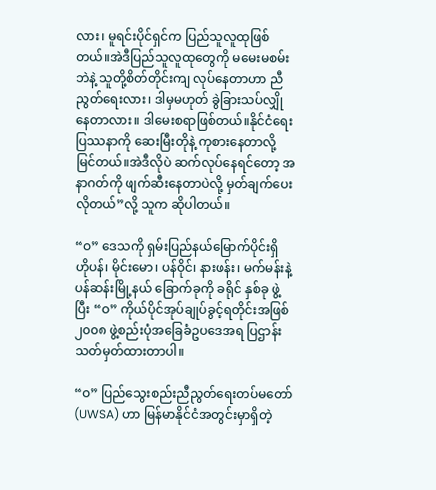လား၊ မူရင်းပိုင်ရှင်က ပြည်သူလူထုဖြစ်တယ်။အဲဒီပြည်သူလူထုတွေကို မမေးမစမ်းဘဲနဲ့ သူတို့စိတ်တိုင်းကျ လုပ်နေတာဟာ ညီညွတ်ရေးလား၊ ဒါမှမဟုတ် ခွဲခြားသပ်လျှိုနေတာလား။ ဒါမေးစရာဖြစ်တယ်။နိုင်ငံရေးပြဿနာကို ဆေးမြီးတိုနဲ့ ကုစားနေတာလို့ မြင်တယ်။အဲဒီလိုပဲ ဆက်လုပ်နေရင်တော့ အနာဂတ်ကို ဖျက်ဆီးနေတာပဲလို့ မှတ်ချက်ပေးလိုတယ်”လို့ သူက ဆိုပါတယ်။

“ဝ” ဒေသကို ရှမ်းပြည်နယ်မြောက်ပိုင်းရှိ ဟိုပန်၊ မိုင်းမော၊ ပန်ဝိုင်၊ နားဖန်း၊ မက်မန်းနဲ့ ပန်ဆန်းမြို့နယ် ခြောက်ခုကို ခရိုင် နှစ်ခု ဖွဲ့ပြီး “ဝ” ကိုယ်ပိုင်အုပ်ချုပ်ခွင့်ရတိုင်းအဖြစ် ၂၀၀၈ ဖွဲ့စည်းပုံအခြေခံဥပဒေအရ ပြဌာန်းသတ်မှတ်ထားတာပါ။

“ဝ” ပြည်သွေးစည်းညီညွတ်ရေးတပ်မတော် (UWSA) ဟာ မြန်မာနိုင်ငံအတွင်းမှာရှိတဲ့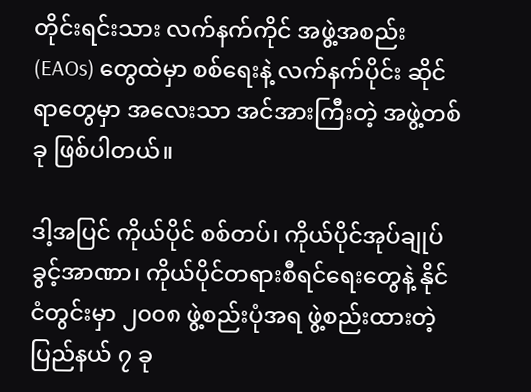တိုင်းရင်းသား လက်နက်ကိုင် အဖွဲ့အစည်း (EAOs) တွေထဲမှာ စစ်ရေးနဲ့ လက်နက်ပိုင်း ဆိုင်ရာတွေမှာ အလေးသာ အင်အားကြီးတဲ့ အဖွဲ့တစ်ခု ဖြစ်ပါတယ်။

ဒါ့အပြင် ကိုယ်ပိုင် စစ်တပ်၊ ကိုယ်ပိုင်အုပ်ချုပ်ခွင့်အာဏာ၊ ကိုယ်ပိုင်တရားစီရင်ရေးတွေနဲ့ နိုင်ငံတွင်းမှာ ၂၀၀၈ ဖွဲ့စည်းပုံအရ ဖွဲ့စည်းထားတဲ့ ပြည်နယ် ၇ ခု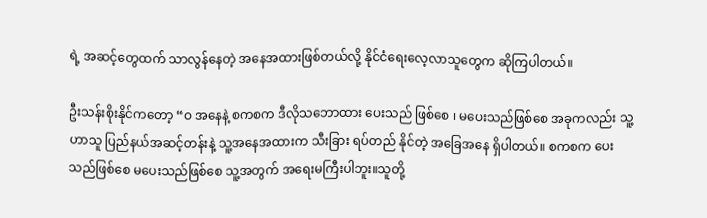ရဲ့ အဆင့်တွေထက် သာလွန်နေတဲ့ အနေအထားဖြစ်တယ်လို့ နိုင်ငံရေးလေ့လာသူတွေက ဆိုကြပါတယ်။

ဦးသန်းစိုးနိုင်ကတော့ “ဝ အနေနဲ့ စကစက ဒီလိုသဘောထား ပေးသည် ဖြစ်စေ ၊ မပေးသည်ဖြစ်စေ အခုကလည်း သူ့ဟာသူ ပြည်နယ်အဆင့်တန်းနဲ့ သူ့အနေအထားက သီးခြား ရပ်တည် နိုင်တဲ့ အခြေအနေ ရှိပါတယ်။ စကစက ပေးသည်ဖြစ်စေ မပေးသည်ဖြစ်စေ သူ့အတွက် အရေးမကြီးပါဘူး။သူတို့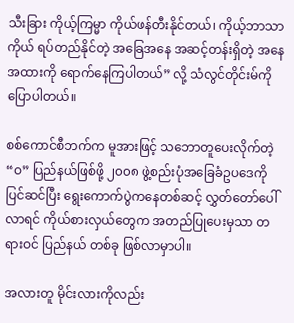သီးခြား ကိုယ့်ကြမ္မာ ကိုယ်ဖန်တီးနိုင်တယ်၊ ကိုယ့်ဘာသာကိုယ် ရပ်တည်နိုင်တဲ့ အခြေအနေ အဆင့်တန်းရှိတဲ့ အနေအထားကို ရောက်နေကြပါတယ်” လို့ သံလွင်တိုင်းမ်ကို ပြောပါတယ်။

စစ်ကောင်စီဘက်က မူအားဖြင့် သဘောတူပေးလိုက်တဲ့ “ဝ” ပြည်နယ်ဖြစ်ဖို့ ၂၀၀၈ ဖွဲ့စည်းပုံအခြေခံဥပဒေကို ပြင်ဆင်ပြီး ရွေးကောက်ပွဲကနေတစ်ဆင့် လွှတ်တော်ပေါ်လာရင် ကိုယ်စားလှယ်တွေက အတည်ပြုပေးမှသာ တရားဝင် ပြည်နယ် တစ်ခု ဖြစ်လာမှာပါ။

အလားတူ မိုင်းလားကိုလည်း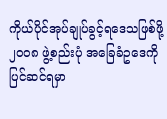ကိုယ်ပိုင်အုပ်ချုပ်ခွင့်ရဒေသဖြစ်ဖို့ ၂၀၀၈ ဖွဲ့စည်းပုံ အခြေခံဥဒေကို ပြင်ဆင်ရမှာ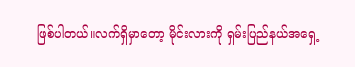ဖြစ်ပါတယ်။လက်ရှိမှာတော့ မိုင်းလားကို ရှမ်းပြည်နယ်အရှေ့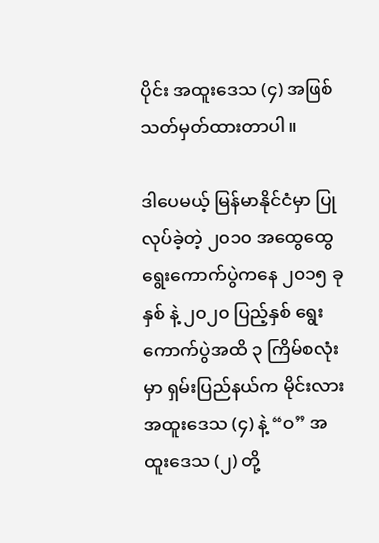ပိုင်း အထူးဒေသ (၄) အဖြစ် သတ်မှတ်ထားတာပါ။

ဒါပေမယ့် မြန်မာနိုင်ငံမှာ ပြုလုပ်ခဲ့တဲ့ ၂၀၁၀ အထွေထွေရွေးကောက်ပွဲကနေ ၂၀၁၅ ခုနှစ် နဲ့ ၂၀၂၀ ပြည့်နှစ် ရွေးကောက်ပွဲအထိ ၃ ကြိမ်စလုံးမှာ ရှမ်းပြည်နယ်က မိုင်းလားအထူးဒေသ (၄) နဲ့ “ဝ” အထူးဒေသ (၂) တို့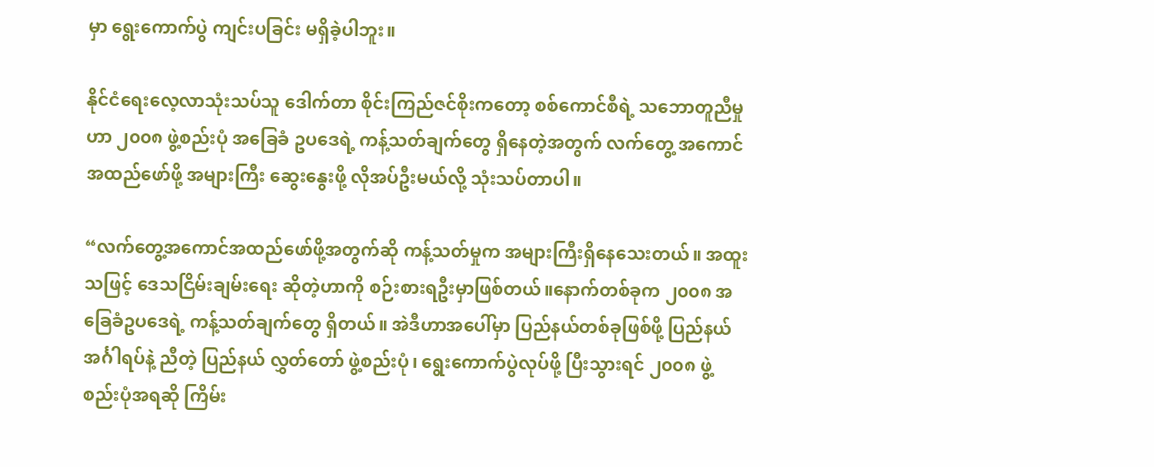မှာ ရွေးကောက်ပွဲ ကျင်းပခြင်း မရှိခဲ့ပါဘူး။

နိုင်ငံရေးလေ့လာသုံးသပ်သူ ဒေါက်တာ စိုင်းကြည်ဇင်စိုးကတော့ စစ်ကောင်စီရဲ့ သဘောတူညီမှုဟာ ၂၀၀၈ ဖွဲ့စည်းပုံ အခြေခံ ဥပဒေရဲ့ ကန့်သတ်ချက်တွေ ရှိနေတဲ့အတွက် လက်တွေ့ အကောင်အထည်ဖော်ဖို့ အများကြီး ဆွေးနွေးဖို့ လိုအပ်ဦးမယ်လို့ သုံးသပ်တာပါ။

“လက်တွေ့အကောင်အထည်ဖော်ဖို့အတွက်ဆို ကန့်သတ်မှုက အများကြီးရှိနေသေးတယ်။ အထူးသဖြင့် ဒေသငြိမ်းချမ်းရေး ဆိုတဲ့ဟာကို စဉ်းစားရဦးမှာဖြစ်တယ်။နောက်တစ်ခုက ၂၀၀၈ အခြေခံဥပဒေရဲ့ ကန့်သတ်ချက်တွေ ရှိတယ်။ အဲဒီဟာအပေါ်မှာ ပြည်နယ်တစ်ခုဖြစ်ဖို့ ပြည်နယ်အင်္ဂါရပ်နဲ့ ညီတဲ့ ပြည်နယ် လွှတ်တော် ဖွဲ့စည်းပုံ၊ ရွေးကောက်ပွဲလုပ်ဖို့ ပြီးသွားရင် ၂၀၀၈ ဖွဲ့စည်းပုံအရဆို ကြိမ်း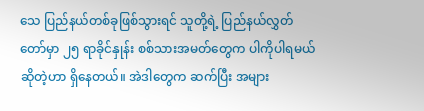သေ ပြည်နယ်တစ်ခုဖြစ်သွားရင် သူတို့ရဲ့ ပြည်နယ်လွှတ်တော်မှာ ၂၅ ရာခိုင်နှုန်း စစ်သားအမတ်တွေက ပါကိုပါရမယ်ဆိုတဲ့ဟာ ရှိနေတယ်။ အဲဒါတွေက ဆက်ပြီး အများ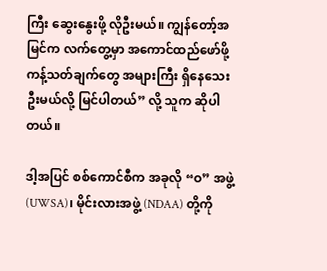ကြီး ဆွေးနွေးဖို့ လိုဦးမယ်။ ကျွန်တော့်အမြင်က လက်တွေ့မှာ အကောင်ထည်ဖော်ဖို့ ကန့်သတ်ချက်တွေ အများကြီး ရှိနေသေးဦးမယ်လို့ မြင်ပါတယ်” လို့ သူက ဆိုပါတယ်။

ဒါ့အပြင် စစ်ကောင်စီက အခုလို “ဝ” အဖွဲ့ (UWSA)၊ မိုင်းလားအဖွဲ့ (NDAA) တို့ကို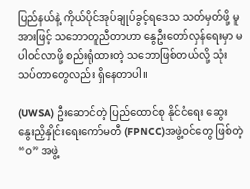ပြည်နယ်နဲ့ ကိုယ်ပိုင်အုပ်ချုပ်ခွင့်ရဒေသ သတ်မှတ်ဖို့ မူအားဖြင့် သဘောတူညီတာဟာ နွေဦးတော်လှန်ရေးမှာ မပါဝင်လာဖို့ စည်းရုံထားတဲ့ သဘောဖြစ်တယ်လို့ သုံးသပ်တာတွေလည်း ရှိနေတာပါ။

(UWSA) ဦးဆောင်တဲ့ ပြည်ထောင်စု နိုင်ငံရေး ဆွေးနွေးညှိနှိုင်းရေးကော်မတီ (FPNCC)အဖွဲ့ဝင်တွေ ဖြစ်တဲ့ “ဝ” အဖွဲ့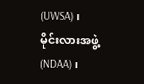(UWSA)၊ မိုင်းလားအဖွဲ့ (NDAA)၊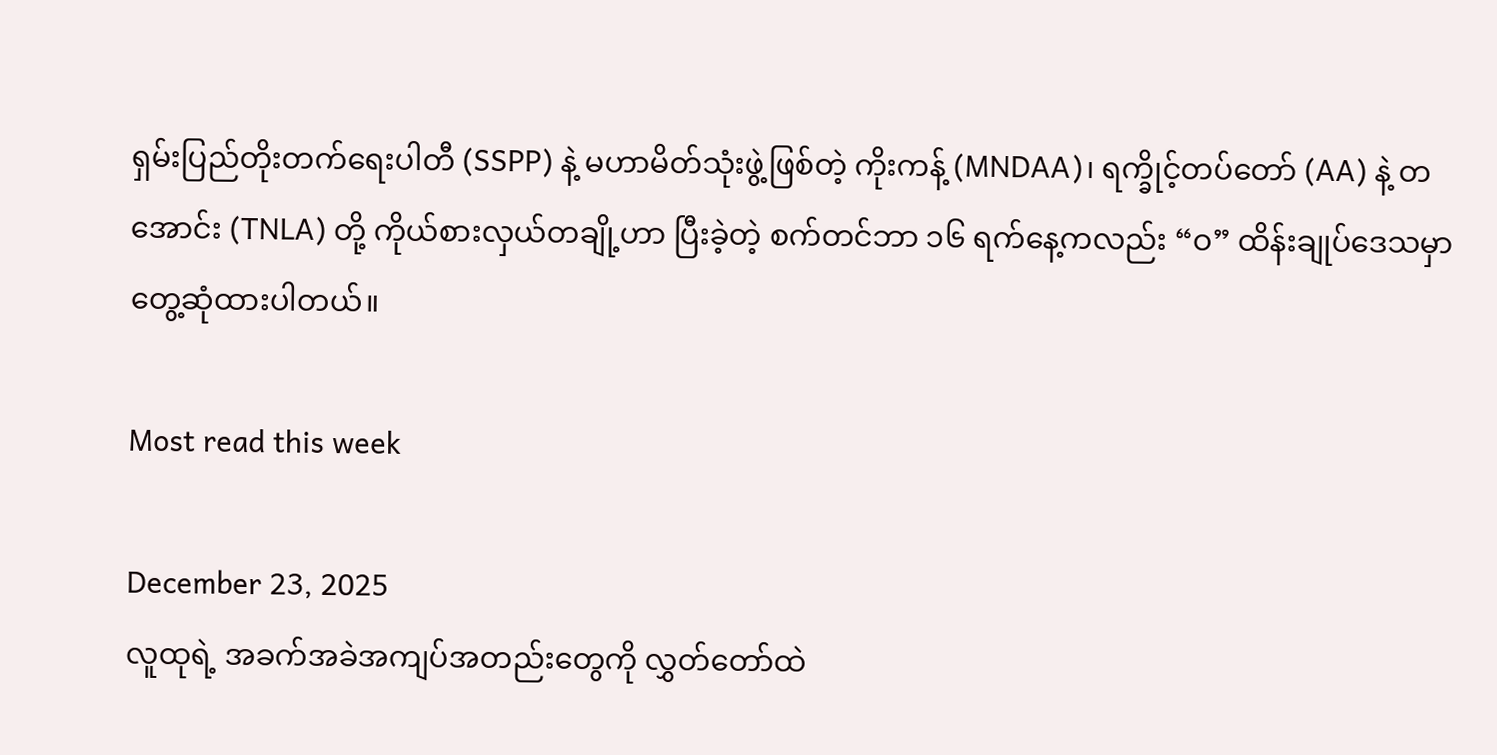ရှမ်းပြည်တိုးတက်ရေးပါတီ (SSPP) နဲ့ မဟာမိတ်သုံးဖွဲ့ဖြစ်တဲ့ ကိုးကန့် (MNDAA)၊ ရက္ခိုင့်တပ်တော် (AA) နဲ့ တအောင်း (TNLA) တို့ ကိုယ်စားလှယ်တချို့ဟာ ပြီးခဲ့တဲ့ စက်တင်ဘာ ၁၆ ရက်နေ့ကလည်း “ဝ” ထိန်းချုပ်ဒေသမှာ တွေ့ဆုံထားပါတယ်။

Most read this week

December 23, 2025
လူထုရဲ့ အခက်အခဲအကျပ်အတည်းတွေကို လွှတ်တော်ထဲ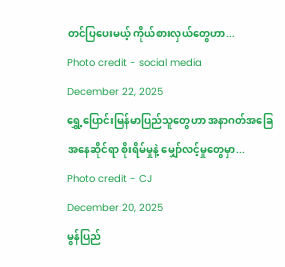တင်ပြပေးမယ့် ကိုယ်စားလှယ်တွေဟာ...
Photo credit - social media
December 22, 2025
ရွှေ့ပြောင်းမြန်မာပြည်သူတွေဟာ အနာဂတ်အခြေအနေဆိုင်ရာ စိုးရိမ်မှုနဲ့ မျှော်လင့်မှုတွေမှာ...
Photo credit - CJ
December 20, 2025
မွန်ပြည်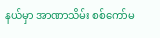နယ်မှာ အာဏာသိမ်း စစ်ကော်မ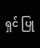ရှင် ပြု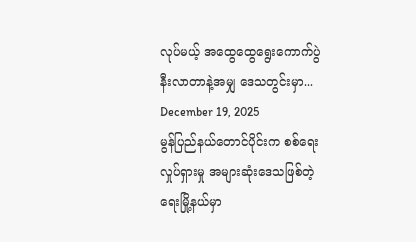လုပ်မယ့် အထွေထွေရွေးကောက်ပွဲ နီးလာတာနဲ့အမျှ ဒေသတွင်းမှာ...
December 19, 2025
မွန်ပြည်နယ်တောင်ပိုင်းက စစ်ရေးလှုပ်ရှားမှု အများဆုံးဒေသဖြစ်တဲ့ ရေးမြို့နယ်မှာ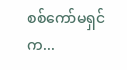စစ်ကော်မရှင်က...